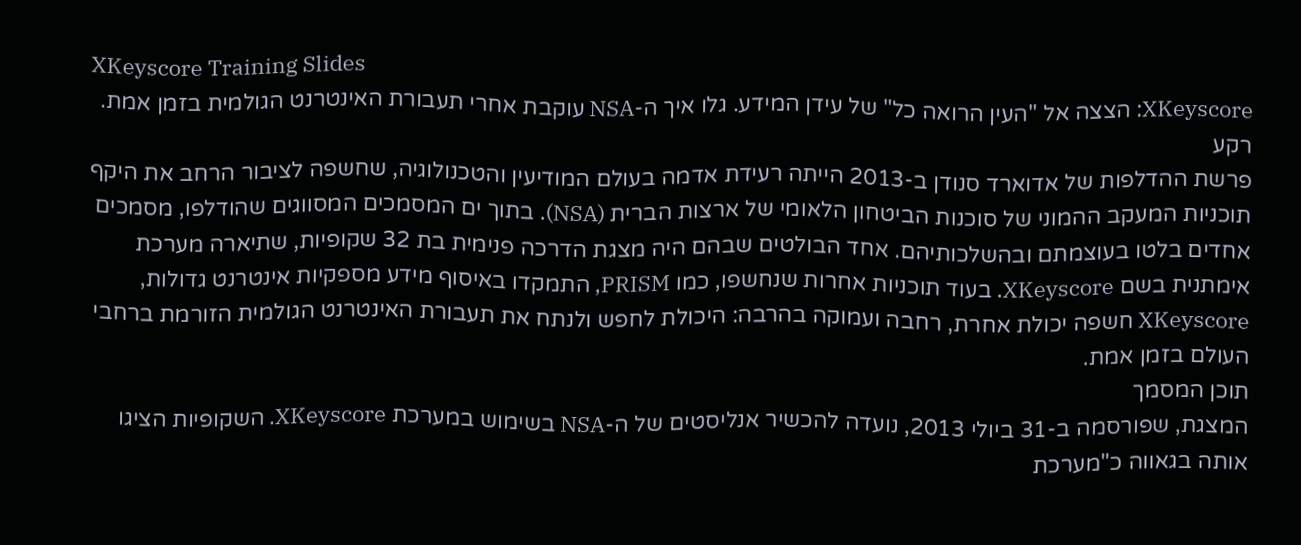XKeyscore Training Slides
XKeyscore: הצצה אל "העין הרואה כל" של עידן המידע. גלו איך ה-NSA עוקבת אחרי תעבורת האינטרנט הגולמית בזמן אמת.
רקע
פרשת ההדלפות של אדוארד סנודן ב-2013 הייתה רעידת אדמה בעולם המודיעין והטכנולוגיה, שחשפה לציבור הרחב את היקף תוכניות המעקב ההמוני של סוכנות הביטחון הלאומי של ארצות הברית (NSA). בתוך ים המסמכים המסווגים שהודלפו, מסמכים אחדים בלטו בעוצמתם ובהשלכותיהם. אחד הבולטים שבהם היה מצגת הדרכה פנימית בת 32 שקופיות, שתיארה מערכת אימתנית בשם XKeyscore. בעוד תוכניות אחרות שנחשפו, כמו PRISM, התמקדו באיסוף מידע מספקיות אינטרנט גדולות, XKeyscore חשפה יכולת אחרת, רחבה ועמוקה בהרבה: היכולת לחפש ולנתח את תעבורת האינטרנט הגולמית הזורמת ברחבי העולם בזמן אמת.
תוכן המסמך
המצגת, שפורסמה ב-31 ביולי 2013, נועדה להכשיר אנליסטים של ה-NSA בשימוש במערכת XKeyscore. השקופיות הציגו אותה בגאווה כ"מערכת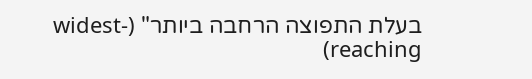בעלת התפוצה הרחבה ביותר" (widest-reaching)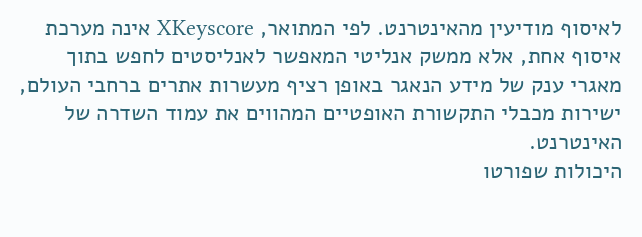לאיסוף מודיעין מהאינטרנט. לפי המתואר, XKeyscore אינה מערכת איסוף אחת, אלא ממשק אנליטי המאפשר לאנליסטים לחפש בתוך מאגרי ענק של מידע הנאגר באופן רציף מעשרות אתרים ברחבי העולם, ישירות מכבלי התקשורת האופטיים המהווים את עמוד השדרה של האינטרנט.
היכולות שפורטו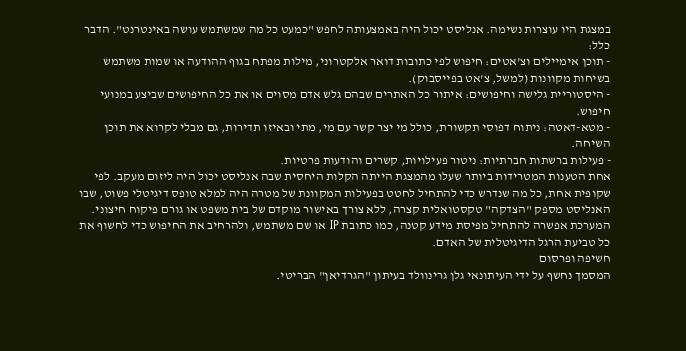במצגת היו עוצרות נשימה. אנליסט יכול היה באמצעותה לחפש "כמעט כל מה שמשתמש עושה באינטרנט". הדבר כלל:
- תוכן אימיילים וצ'אטים: חיפוש לפי כתובות דואר אלקטרוני, מילות מפתח בגוף ההודעה או שמות משתמש בשיחות מקוונות (למשל, צ'אט בפייסבוק).
- היסטוריית גלישה וחיפושים: איתור כל האתרים שבהם גלש אדם מסוים או את כל החיפושים שביצע במנועי חיפוש.
- מטא-דאטה: ניתוח דפוסי תקשורת, כולל מי יצר קשר עם מי, מתי ובאיזו תדירות, גם מבלי לקרוא את תוכן השיחה.
- פעילות ברשתות חברתיות: ניטור פעילויות, קשרים והודעות פרטיות.
אחת הטענות המטרידות ביותר שעלו מהמצגת הייתה הקלות היחסית שבה אנליסט יכול היה ליזום מעקב. לפי שקופית אחת, כל מה שנדרש כדי להתחיל לחטט בפעילות המקוונת של מטרה היה למלא טופס דיגיטלי פשוט, שבו האנליסט מספק "הצדקה" טקסטואלית קצרה, ללא צורך באישור מוקדם של בית משפט או גורם פיקוח חיצוני. המערכת אפשרה להתחיל מפיסת מידע קטנה, כמו כתובת IP או שם משתמש, ולהרחיב את החיפוש כדי לחשוף את כל טביעת הרגל הדיגיטלית של האדם.
חשיפה ופרסום
המסמך נחשף על ידי העיתונאי גלן גרינוולד בעיתון "הגרדיאן" הבריטי.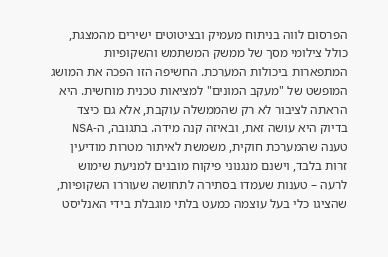הפרסום לווה בניתוח מעמיק ובציטוטים ישירים מהמצגת, כולל צילומי מסך של ממשק המשתמש והשקופיות המתפארות ביכולות המערכת. החשיפה הזו הפכה את המושג המופשט של "מעקב המונים" למציאות טכנית מוחשית. היא הראתה לציבור לא רק שהממשלה עוקבת, אלא גם כיצד בדיוק היא עושה זאת, ובאיזה קנה מידה. בתגובה, ה-NSA טענה שהמערכת חוקית, משמשת לאיתור מטרות מודיעין זרות בלבד, וישנם מנגנוני פיקוח מובנים למניעת שימוש לרעה – טענות שעמדו בסתירה לתחושה שעוררו השקופיות, שהציגו כלי בעל עוצמה כמעט בלתי מוגבלת בידי האנליסט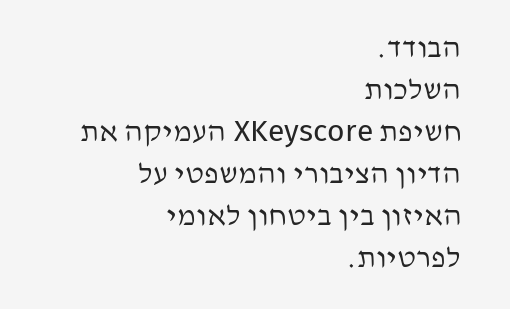הבודד.
השלכות
חשיפת XKeyscore העמיקה את הדיון הציבורי והמשפטי על האיזון בין ביטחון לאומי לפרטיות.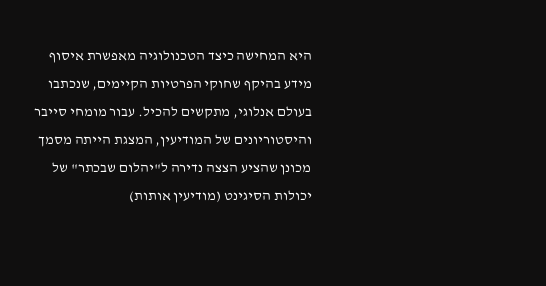היא המחישה כיצד הטכנולוגיה מאפשרת איסוף מידע בהיקף שחוקי הפרטיות הקיימים, שנכתבו בעולם אנלוגי, מתקשים להכיל. עבור מומחי סייבר והיסטוריונים של המודיעין, המצגת הייתה מסמך מכונן שהציע הצצה נדירה ל"יהלום שבכתר" של יכולות הסיגינט (מודיעין אותות)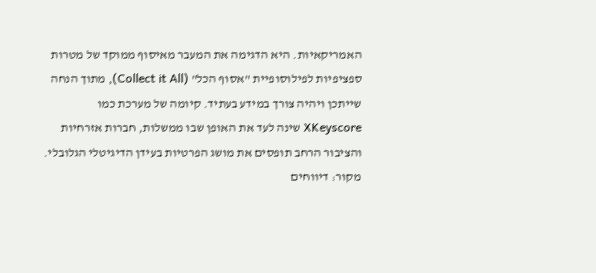האמריקאיות. היא הדגימה את המעבר מאיסוף ממוקד של מטרות ספציפיות לפילוסופיית "אסוף הכל" (Collect it All), מתוך הנחה שייתכן ויהיה צורך במידע בעתיד. קיומה של מערכת כמו XKeyscore שינה לעד את האופן שבו ממשלות, חברות אזרחיות והציבור הרחב תופסים את מושג הפרטיות בעידן הדיגיטלי הגלובלי.
מקור: דיווחים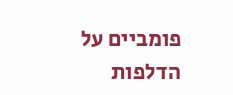פומביים על הדלפות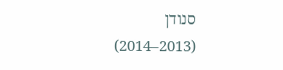סנודן (2013–2014)